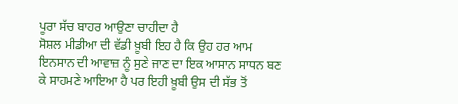ਪੂਰਾ ਸੱਚ ਬਾਹਰ ਆਉਣਾ ਚਾਹੀਦਾ ਹੈ
ਸੋਸ਼ਲ ਮੀਡੀਆ ਦੀ ਵੱਡੀ ਖ਼ੂਬੀ ਇਹ ਹੈ ਕਿ ਉਹ ਹਰ ਆਮ ਇਨਸਾਨ ਦੀ ਆਵਾਜ਼ ਨੂੰ ਸੁਣੇ ਜਾਣ ਦਾ ਇਕ ਆਸਾਨ ਸਾਧਨ ਬਣ ਕੇ ਸਾਹਮਣੇ ਆਇਆ ਹੈ ਪਰ ਇਹੀ ਖ਼ੂਬੀ ਉਸ ਦੀ ਸੱਭ ਤੋਂ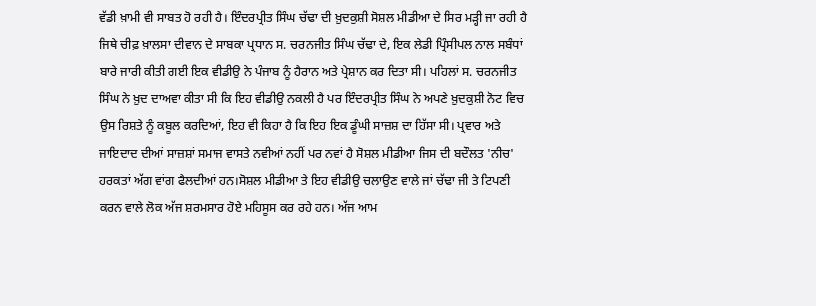ਵੱਡੀ ਖ਼ਾਮੀ ਵੀ ਸਾਬਤ ਹੋ ਰਹੀ ਹੈ। ਇੰਦਰਪ੍ਰੀਤ ਸਿੰਘ ਚੱਢਾ ਦੀ ਖ਼ੁਦਕੁਸ਼ੀ ਸੋਸ਼ਲ ਮੀਡੀਆ ਦੇ ਸਿਰ ਮੜ੍ਹੀ ਜਾ ਰਹੀ ਹੈ ਜਿਥੇ ਚੀਫ਼ ਖ਼ਾਲਸਾ ਦੀਵਾਨ ਦੇ ਸਾਬਕਾ ਪ੍ਰਧਾਨ ਸ. ਚਰਨਜੀਤ ਸਿੰਘ ਚੱਢਾ ਦੇ, ਇਕ ਲੇਡੀ ਪ੍ਰਿੰਸੀਪਲ ਨਾਲ ਸਬੰਧਾਂ ਬਾਰੇ ਜਾਰੀ ਕੀਤੀ ਗਈ ਇਕ ਵੀਡੀਉ ਨੇ ਪੰਜਾਬ ਨੂੰ ਹੈਰਾਨ ਅਤੇ ਪ੍ਰੇਸ਼ਾਨ ਕਰ ਦਿਤਾ ਸੀ। ਪਹਿਲਾਂ ਸ. ਚਰਨਜੀਤ ਸਿੰਘ ਨੇ ਖ਼ੁਦ ਦਾਅਵਾ ਕੀਤਾ ਸੀ ਕਿ ਇਹ ਵੀਡੀਉ ਨਕਲੀ ਹੈ ਪਰ ਇੰਦਰਪ੍ਰੀਤ ਸਿੰਘ ਨੇ ਅਪਣੇ ਖ਼ੁਦਕੁਸ਼ੀ ਨੋਟ ਵਿਚ ਉਸ ਰਿਸ਼ਤੇ ਨੂੰ ਕਬੂਲ ਕਰਦਿਆਂ, ਇਹ ਵੀ ਕਿਹਾ ਹੈ ਕਿ ਇਹ ਇਕ ਡੂੰਘੀ ਸਾਜ਼ਸ਼ ਦਾ ਹਿੱਸਾ ਸੀ। ਪ੍ਰਵਾਰ ਅਤੇ ਜਾਇਦਾਦ ਦੀਆਂ ਸਾਜ਼ਸ਼ਾਂ ਸਮਾਜ ਵਾਸਤੇ ਨਵੀਆਂ ਨਹੀਂ ਪਰ ਨਵਾਂ ਹੈ ਸੋਸ਼ਲ ਮੀਡੀਆ ਜਿਸ ਦੀ ਬਦੌਲਤ 'ਨੀਚ' ਹਰਕਤਾਂ ਅੱਗ ਵਾਂਗ ਫੈਲਦੀਆਂ ਹਨ।ਸੋਸ਼ਲ ਮੀਡੀਆ ਤੇ ਇਹ ਵੀਡੀਉ ਚਲਾਉਣ ਵਾਲੇ ਜਾਂ ਚੱਢਾ ਜੀ ਤੇ ਟਿਪਣੀ ਕਰਨ ਵਾਲੇ ਲੋਕ ਅੱਜ ਸ਼ਰਮਸਾਰ ਹੋਏ ਮਹਿਸੂਸ ਕਰ ਰਹੇ ਹਨ। ਅੱਜ ਆਮ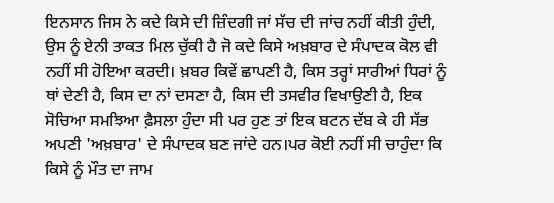ਇਨਸਾਨ ਜਿਸ ਨੇ ਕਦੇ ਕਿਸੇ ਦੀ ਜ਼ਿੰਦਗੀ ਜਾਂ ਸੱਚ ਦੀ ਜਾਂਚ ਨਹੀਂ ਕੀਤੀ ਹੁੰਦੀ, ਉਸ ਨੂੰ ਏਨੀ ਤਾਕਤ ਮਿਲ ਚੁੱਕੀ ਹੈ ਜੋ ਕਦੇ ਕਿਸੇ ਅਖ਼ਬਾਰ ਦੇ ਸੰਪਾਦਕ ਕੋਲ ਵੀ ਨਹੀਂ ਸੀ ਹੋਇਆ ਕਰਦੀ। ਖ਼ਬਰ ਕਿਵੇਂ ਛਾਪਣੀ ਹੈ, ਕਿਸ ਤਰ੍ਹਾਂ ਸਾਰੀਆਂ ਧਿਰਾਂ ਨੂੰ ਥਾਂ ਦੇਣੀ ਹੈ, ਕਿਸ ਦਾ ਨਾਂ ਦਸਣਾ ਹੈ, ਕਿਸ ਦੀ ਤਸਵੀਰ ਵਿਖਾਉਣੀ ਹੈ, ਇਕ ਸੋਚਿਆ ਸਮਝਿਆ ਫ਼ੈਸਲਾ ਹੁੰਦਾ ਸੀ ਪਰ ਹੁਣ ਤਾਂ ਇਕ ਬਟਨ ਦੱਬ ਕੇ ਹੀ ਸੱਭ ਅਪਣੀ 'ਅਖ਼ਬਾਰ' ਦੇ ਸੰਪਾਦਕ ਬਣ ਜਾਂਦੇ ਹਨ।ਪਰ ਕੋਈ ਨਹੀਂ ਸੀ ਚਾਹੁੰਦਾ ਕਿ ਕਿਸੇ ਨੂੰ ਮੌਤ ਦਾ ਜਾਮ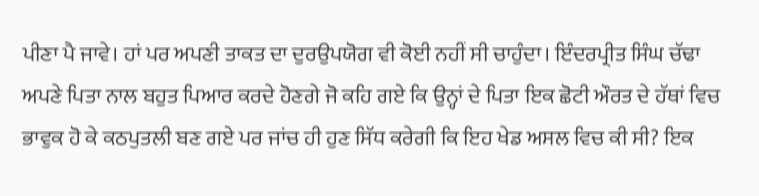ਪੀਣਾ ਪੈ ਜਾਵੇ। ਹਾਂ ਪਰ ਅਪਣੀ ਤਾਕਤ ਦਾ ਦੁਰਉਪਯੋਗ ਵੀ ਕੋਈ ਨਹੀਂ ਸੀ ਚਾਹੁੰਦਾ। ਇੰਦਰਪ੍ਰੀਤ ਸਿੰਘ ਚੱਢਾ ਅਪਣੇ ਪਿਤਾ ਨਾਲ ਬਹੁਤ ਪਿਆਰ ਕਰਦੇ ਹੋਣਗੇ ਜੋ ਕਹਿ ਗਏ ਕਿ ਉਨ੍ਹਾਂ ਦੇ ਪਿਤਾ ਇਕ ਛੋਟੀ ਔਰਤ ਦੇ ਹੱਥਾਂ ਵਿਚ ਭਾਵੁਕ ਹੋ ਕੇ ਕਠਪੁਤਲੀ ਬਣ ਗਏ ਪਰ ਜਾਂਚ ਹੀ ਹੁਣ ਸਿੱਧ ਕਰੇਗੀ ਕਿ ਇਹ ਖੇਡ ਅਸਲ ਵਿਚ ਕੀ ਸੀ? ਇਕ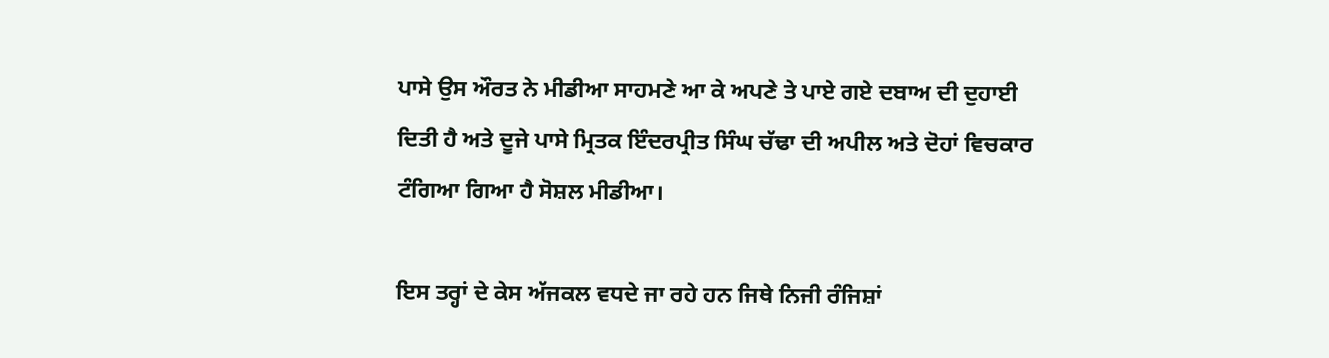ਪਾਸੇ ਉਸ ਔਰਤ ਨੇ ਮੀਡੀਆ ਸਾਹਮਣੇ ਆ ਕੇ ਅਪਣੇ ਤੇ ਪਾਏ ਗਏ ਦਬਾਅ ਦੀ ਦੁਹਾਈ ਦਿਤੀ ਹੈ ਅਤੇ ਦੂਜੇ ਪਾਸੇ ਮ੍ਰਿਤਕ ਇੰਦਰਪ੍ਰੀਤ ਸਿੰਘ ਚੱਢਾ ਦੀ ਅਪੀਲ ਅਤੇ ਦੋਹਾਂ ਵਿਚਕਾਰ ਟੰਗਿਆ ਗਿਆ ਹੈ ਸੋਸ਼ਲ ਮੀਡੀਆ।

ਇਸ ਤਰ੍ਹਾਂ ਦੇ ਕੇਸ ਅੱਜਕਲ ਵਧਦੇ ਜਾ ਰਹੇ ਹਨ ਜਿਥੇ ਨਿਜੀ ਰੰਜਿਸ਼ਾਂ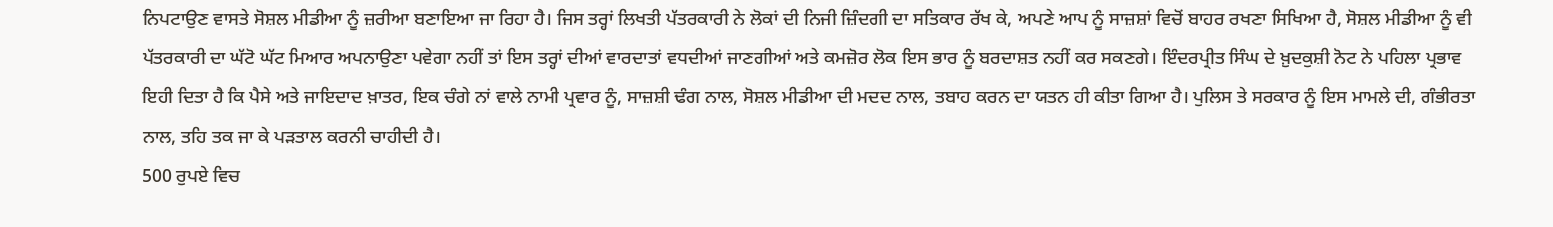ਨਿਪਟਾਉਣ ਵਾਸਤੇ ਸੋਸ਼ਲ ਮੀਡੀਆ ਨੂੰ ਜ਼ਰੀਆ ਬਣਾਇਆ ਜਾ ਰਿਹਾ ਹੈ। ਜਿਸ ਤਰ੍ਹਾਂ ਲਿਖਤੀ ਪੱਤਰਕਾਰੀ ਨੇ ਲੋਕਾਂ ਦੀ ਨਿਜੀ ਜ਼ਿੰਦਗੀ ਦਾ ਸਤਿਕਾਰ ਰੱਖ ਕੇ, ਅਪਣੇ ਆਪ ਨੂੰ ਸਾਜ਼ਸ਼ਾਂ ਵਿਚੋਂ ਬਾਹਰ ਰਖਣਾ ਸਿਖਿਆ ਹੈ, ਸੋਸ਼ਲ ਮੀਡੀਆ ਨੂੰ ਵੀ ਪੱਤਰਕਾਰੀ ਦਾ ਘੱਟੋ ਘੱਟ ਮਿਆਰ ਅਪਨਾਉਣਾ ਪਵੇਗਾ ਨਹੀਂ ਤਾਂ ਇਸ ਤਰ੍ਹਾਂ ਦੀਆਂ ਵਾਰਦਾਤਾਂ ਵਧਦੀਆਂ ਜਾਣਗੀਆਂ ਅਤੇ ਕਮਜ਼ੋਰ ਲੋਕ ਇਸ ਭਾਰ ਨੂੰ ਬਰਦਾਸ਼ਤ ਨਹੀਂ ਕਰ ਸਕਣਗੇ। ਇੰਦਰਪ੍ਰੀਤ ਸਿੰਘ ਦੇ ਖ਼ੁਦਕੁਸ਼ੀ ਨੋਟ ਨੇ ਪਹਿਲਾ ਪ੍ਰਭਾਵ ਇਹੀ ਦਿਤਾ ਹੈ ਕਿ ਪੈਸੇ ਅਤੇ ਜਾਇਦਾਦ ਖ਼ਾਤਰ, ਇਕ ਚੰਗੇ ਨਾਂ ਵਾਲੇ ਨਾਮੀ ਪ੍ਰਵਾਰ ਨੂੰ, ਸਾਜ਼ਸ਼ੀ ਢੰਗ ਨਾਲ, ਸੋਸ਼ਲ ਮੀਡੀਆ ਦੀ ਮਦਦ ਨਾਲ, ਤਬਾਹ ਕਰਨ ਦਾ ਯਤਨ ਹੀ ਕੀਤਾ ਗਿਆ ਹੈ। ਪੁਲਿਸ ਤੇ ਸਰਕਾਰ ਨੂੰ ਇਸ ਮਾਮਲੇ ਦੀ, ਗੰਭੀਰਤਾ ਨਾਲ, ਤਹਿ ਤਕ ਜਾ ਕੇ ਪੜਤਾਲ ਕਰਨੀ ਚਾਹੀਦੀ ਹੈ।
500 ਰੁਪਏ ਵਿਚ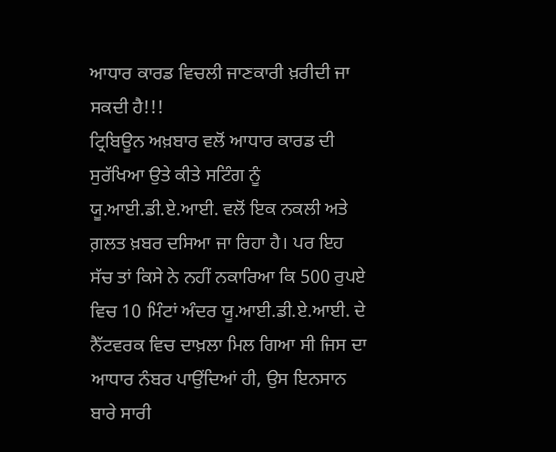ਆਧਾਰ ਕਾਰਡ ਵਿਚਲੀ ਜਾਣਕਾਰੀ ਖ਼ਰੀਦੀ ਜਾ ਸਕਦੀ ਹੈ!!!
ਟ੍ਰਿਬਿਊਨ ਅਖ਼ਬਾਰ ਵਲੋਂ ਆਧਾਰ ਕਾਰਡ ਦੀ ਸੁਰੱਖਿਆ ਉਤੇ ਕੀਤੇ ਸਟਿੰਗ ਨੂੰ ਯੂ.ਆਈ.ਡੀ.ਏ.ਆਈ. ਵਲੋਂ ਇਕ ਨਕਲੀ ਅਤੇ ਗ਼ਲਤ ਖ਼ਬਰ ਦਸਿਆ ਜਾ ਰਿਹਾ ਹੈ। ਪਰ ਇਹ ਸੱਚ ਤਾਂ ਕਿਸੇ ਨੇ ਨਹੀਂ ਨਕਾਰਿਆ ਕਿ 500 ਰੁਪਏ ਵਿਚ 10 ਮਿੰਟਾਂ ਅੰਦਰ ਯੂ.ਆਈ.ਡੀ.ਏ.ਆਈ. ਦੇ ਨੈੱਟਵਰਕ ਵਿਚ ਦਾਖ਼ਲਾ ਮਿਲ ਗਿਆ ਸੀ ਜਿਸ ਦਾ ਆਧਾਰ ਨੰਬਰ ਪਾਉਂਦਿਆਂ ਹੀ, ਉਸ ਇਨਸਾਨ ਬਾਰੇ ਸਾਰੀ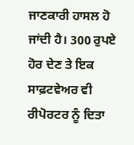ਜਾਣਕਾਰੀ ਹਾਸਲ ਹੋ ਜਾਂਦੀ ਹੈ। 300 ਰੁਪਏ ਹੋਰ ਦੇਣ ਤੇ ਇਕ ਸਾਫ਼ਟਵੇਅਰ ਵੀ ਰੀਪੋਰਟਰ ਨੂੰ ਦਿਤਾ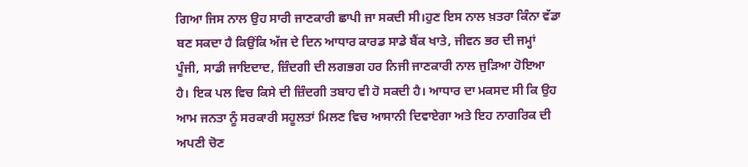ਗਿਆ ਜਿਸ ਨਾਲ ਉਹ ਸਾਰੀ ਜਾਣਕਾਰੀ ਛਾਪੀ ਜਾ ਸਕਦੀ ਸੀ।ਹੁਣ ਇਸ ਨਾਲ ਖ਼ਤਰਾ ਕਿੰਨਾ ਵੱਡਾ ਬਣ ਸਕਦਾ ਹੈ ਕਿਉਂਕਿ ਅੱਜ ਦੇ ਦਿਨ ਆਧਾਰ ਕਾਰਡ ਸਾਡੇ ਬੈਂਕ ਖਾਤੇ, ਜੀਵਨ ਭਰ ਦੀ ਜਮ੍ਹਾਂ ਪੂੰਜੀ, ਸਾਡੀ ਜਾਇਦਾਦ, ਜ਼ਿੰਦਗੀ ਦੀ ਲਗਭਗ ਹਰ ਨਿਜੀ ਜਾਣਕਾਰੀ ਨਾਲ ਜੁੜਿਆ ਹੋਇਆ ਹੈ। ਇਕ ਪਲ ਵਿਚ ਕਿਸੇ ਦੀ ਜ਼ਿੰਦਗੀ ਤਬਾਹ ਵੀ ਹੋ ਸਕਦੀ ਹੈ। ਆਧਾਰ ਦਾ ਮਕਸਦ ਸੀ ਕਿ ਉਹ ਆਮ ਜਨਤਾ ਨੂੰ ਸਰਕਾਰੀ ਸਹੂਲਤਾਂ ਮਿਲਣ ਵਿਚ ਆਸਾਨੀ ਦਿਵਾਏਗਾ ਅਤੇ ਇਹ ਨਾਗਰਿਕ ਦੀ ਅਪਣੀ ਚੋਣ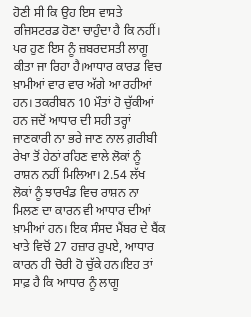ਹੋਣੀ ਸੀ ਕਿ ਉਹ ਇਸ ਵਾਸਤੇ ਰਜਿਸਟਰਡ ਹੋਣਾ ਚਾਹੁੰਦਾ ਹੈ ਕਿ ਨਹੀਂ। ਪਰ ਹੁਣ ਇਸ ਨੂੰ ਜ਼ਬਰਦਸਤੀ ਲਾਗੂ ਕੀਤਾ ਜਾ ਰਿਹਾ ਹੈ।ਆਧਾਰ ਕਾਰਡ ਵਿਚ ਖ਼ਾਮੀਆਂ ਵਾਰ ਵਾਰ ਅੱਗੇ ਆ ਰਹੀਆਂ ਹਨ। ਤਕਰੀਬਨ 10 ਮੌਤਾਂ ਹੋ ਚੁੱਕੀਆਂ ਹਨ ਜਦੋਂ ਆਧਾਰ ਦੀ ਸਹੀ ਤਰ੍ਹਾਂ ਜਾਣਕਾਰੀ ਨਾ ਭਰੇ ਜਾਣ ਨਾਲ ਗ਼ਰੀਬੀ ਰੇਖਾ ਤੋਂ ਹੇਠਾਂ ਰਹਿਣ ਵਾਲੇ ਲੋਕਾਂ ਨੂੰ ਰਾਸ਼ਨ ਨਹੀਂ ਮਿਲਿਆ। 2.54 ਲੱਖ ਲੋਕਾਂ ਨੂੰ ਝਾਰਖੰਡ ਵਿਚ ਰਾਸ਼ਨ ਨਾ ਮਿਲਣ ਦਾ ਕਾਰਨ ਵੀ ਆਧਾਰ ਦੀਆਂ ਖ਼ਾਮੀਆਂ ਹਨ। ਇਕ ਸੰਸਦ ਮੈਂਬਰ ਦੇ ਬੈਂਕ ਖਾਤੇ ਵਿਚੋਂ 27 ਹਜ਼ਾਰ ਰੁਪਏ, ਆਧਾਰ ਕਾਰਨ ਹੀ ਚੋਰੀ ਹੋ ਚੁੱਕੇ ਹਨ।ਇਹ ਤਾਂ ਸਾਫ਼ ਹੈ ਕਿ ਆਧਾਰ ਨੂੰ ਲਾਗੂ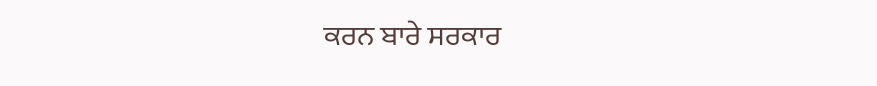ਕਰਨ ਬਾਰੇ ਸਰਕਾਰ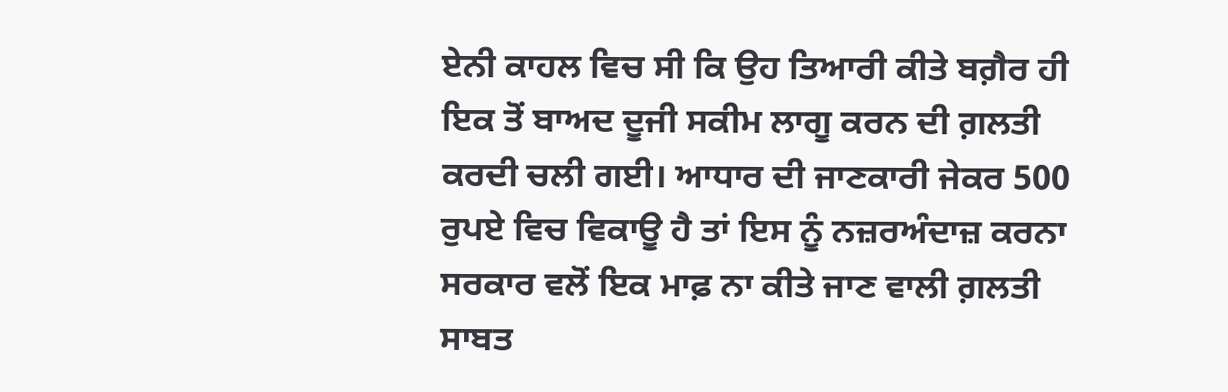ਏਨੀ ਕਾਹਲ ਵਿਚ ਸੀ ਕਿ ਉਹ ਤਿਆਰੀ ਕੀਤੇ ਬਗ਼ੈਰ ਹੀ ਇਕ ਤੋਂ ਬਾਅਦ ਦੂਜੀ ਸਕੀਮ ਲਾਗੂ ਕਰਨ ਦੀ ਗ਼ਲਤੀ ਕਰਦੀ ਚਲੀ ਗਈ। ਆਧਾਰ ਦੀ ਜਾਣਕਾਰੀ ਜੇਕਰ 500 ਰੁਪਏ ਵਿਚ ਵਿਕਾਊ ਹੈ ਤਾਂ ਇਸ ਨੂੰ ਨਜ਼ਰਅੰਦਾਜ਼ ਕਰਨਾ ਸਰਕਾਰ ਵਲੋਂ ਇਕ ਮਾਫ਼ ਨਾ ਕੀਤੇ ਜਾਣ ਵਾਲੀ ਗ਼ਲਤੀ ਸਾਬਤ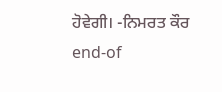ਹੋਵੇਗੀ। -ਨਿਮਰਤ ਕੌਰ
end-of